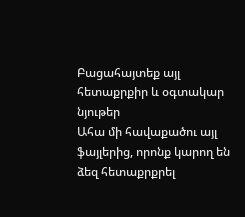Բացահայտեք այլ հետաքրքիր և օգտակար նյութեր
Ահա մի հավաքածու այլ ֆայլերից, որոնք կարող են ձեզ հետաքրքրել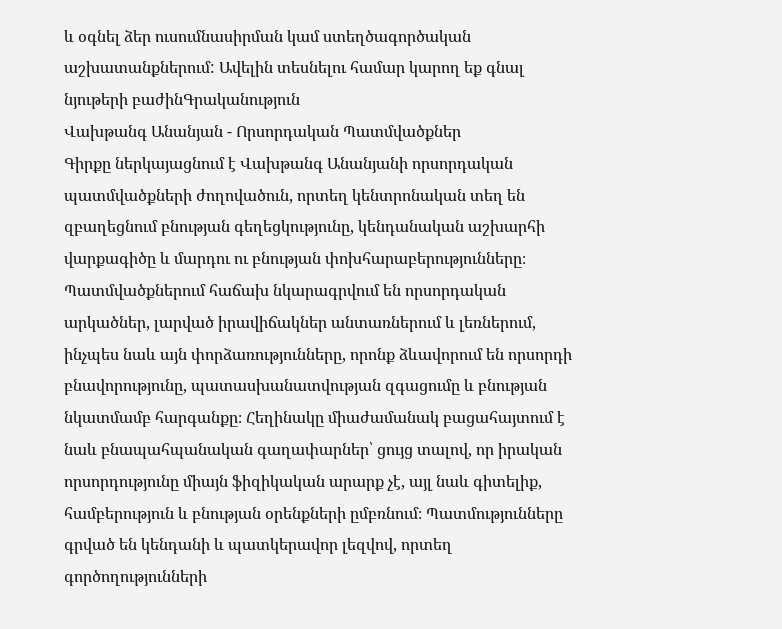և օգնել ձեր ուսումնասիրման կամ ստեղծագործական աշխատանքներում: Ավելին տեսնելու համար կարող եք գնալ նյութերի բաժինԳրականություն
Վախթանգ Անանյան - Որսորդական Պատմվածքներ
Գիրքը ներկայացնում է Վախթանգ Անանյանի որսորդական պատմվածքների ժողովածուն, որտեղ կենտրոնական տեղ են զբաղեցնում բնության գեղեցկությունը, կենդանական աշխարհի վարքագիծը և մարդու ու բնության փոխհարաբերությունները։ Պատմվածքներում հաճախ նկարագրվում են որսորդական արկածներ, լարված իրավիճակներ անտառներում և լեռներում, ինչպես նաև այն փորձառությունները, որոնք ձևավորում են որսորդի բնավորությունը, պատասխանատվության զգացումը և բնության նկատմամբ հարգանքը։ Հեղինակը միաժամանակ բացահայտում է նաև բնապահպանական գաղափարներ՝ ցույց տալով, որ իրական որսորդությունը միայն ֆիզիկական արարք չէ, այլ նաև գիտելիք, համբերություն և բնության օրենքների ըմբռնում։ Պատմությունները գրված են կենդանի և պատկերավոր լեզվով, որտեղ գործողությունների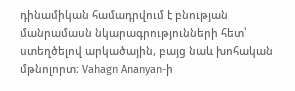դինամիկան համադրվում է բնության մանրամասն նկարագրությունների հետ՝ ստեղծելով արկածային, բայց նաև խոհական մթնոլորտ։ Vahagn Ananyan-ի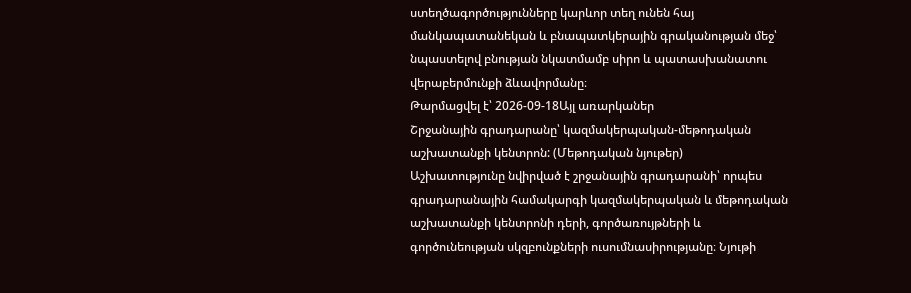ստեղծագործությունները կարևոր տեղ ունեն հայ մանկապատանեկան և բնապատկերային գրականության մեջ՝ նպաստելով բնության նկատմամբ սիրո և պատասխանատու վերաբերմունքի ձևավորմանը։
Թարմացվել է՝ 2026-09-18Այլ առարկաներ
Շրջանային գրադարանը՝ կազմակերպական-մեթոդական աշխատանքի կենտրոն: (Մեթոդական նյութեր)
Աշխատությունը նվիրված է շրջանային գրադարանի՝ որպես գրադարանային համակարգի կազմակերպական և մեթոդական աշխատանքի կենտրոնի դերի, գործառույթների և գործունեության սկզբունքների ուսումնասիրությանը։ Նյութի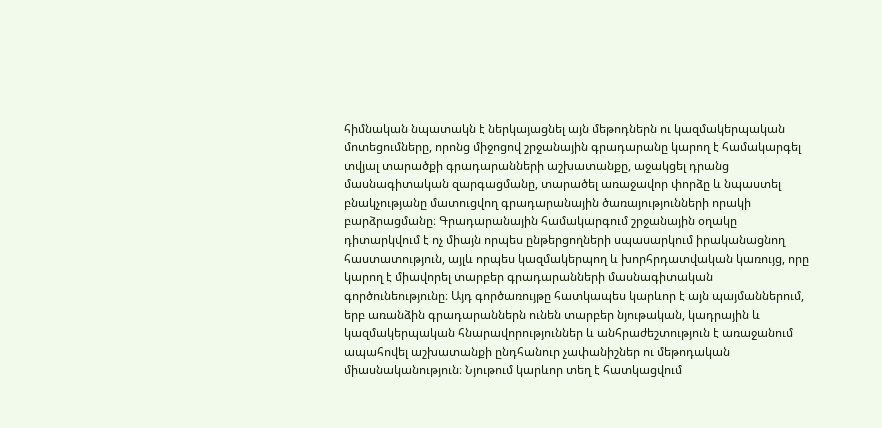հիմնական նպատակն է ներկայացնել այն մեթոդներն ու կազմակերպական մոտեցումները, որոնց միջոցով շրջանային գրադարանը կարող է համակարգել տվյալ տարածքի գրադարանների աշխատանքը, աջակցել դրանց մասնագիտական զարգացմանը, տարածել առաջավոր փորձը և նպաստել բնակչությանը մատուցվող գրադարանային ծառայությունների որակի բարձրացմանը։ Գրադարանային համակարգում շրջանային օղակը դիտարկվում է ոչ միայն որպես ընթերցողների սպասարկում իրականացնող հաստատություն, այլև որպես կազմակերպող և խորհրդատվական կառույց, որը կարող է միավորել տարբեր գրադարանների մասնագիտական գործունեությունը։ Այդ գործառույթը հատկապես կարևոր է այն պայմաններում, երբ առանձին գրադարաններն ունեն տարբեր նյութական, կադրային և կազմակերպական հնարավորություններ և անհրաժեշտություն է առաջանում ապահովել աշխատանքի ընդհանուր չափանիշներ ու մեթոդական միասնականություն։ Նյութում կարևոր տեղ է հատկացվում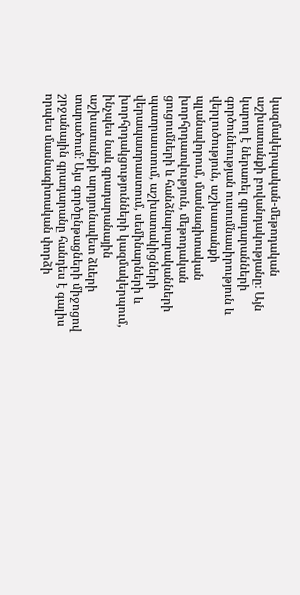կազմակերպական-մեթոդական աշխատանքի բովանդակությանը։ Այն կարող է ներառել գրադարանների գործունեության ուսումնասիրություն և վերլուծություն, աշխատանքի պլանավորում, մասնագիտական խորհրդատվություն, մեթոդական ցուցումների և հանձնարարականների պատրաստում, աշխատակիցների վերապատրաստում, սեմինարների և խորհրդակցությունների կազմակերպում, ինչպես նաև գրադարանային աշխատանքի արդյունավետ ձևերի տարածում։ Այս գործընթացների միջոցով շրջանային գրադարանը հանդես է գալիս որպես մասնագիտական փորձի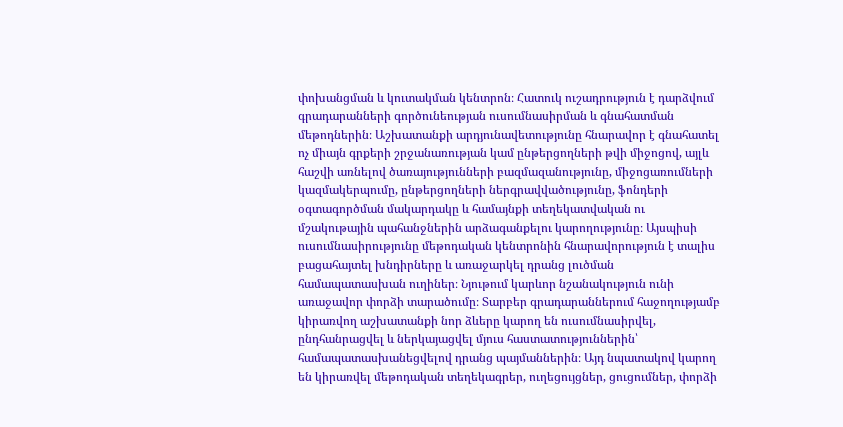փոխանցման և կուտակման կենտրոն։ Հատուկ ուշադրություն է դարձվում գրադարանների գործունեության ուսումնասիրման և գնահատման մեթոդներին։ Աշխատանքի արդյունավետությունը հնարավոր է գնահատել ոչ միայն գրքերի շրջանառության կամ ընթերցողների թվի միջոցով, այլև հաշվի առնելով ծառայությունների բազմազանությունը, միջոցառումների կազմակերպումը, ընթերցողների ներգրավվածությունը, ֆոնդերի օգտագործման մակարդակը և համայնքի տեղեկատվական ու մշակութային պահանջներին արձագանքելու կարողությունը։ Այսպիսի ուսումնասիրությունը մեթոդական կենտրոնին հնարավորություն է տալիս բացահայտել խնդիրները և առաջարկել դրանց լուծման համապատասխան ուղիներ։ Նյութում կարևոր նշանակություն ունի առաջավոր փորձի տարածումը։ Տարբեր գրադարաններում հաջողությամբ կիրառվող աշխատանքի նոր ձևերը կարող են ուսումնասիրվել, ընդհանրացվել և ներկայացվել մյուս հաստատություններին՝ համապատասխանեցվելով դրանց պայմաններին։ Այդ նպատակով կարող են կիրառվել մեթոդական տեղեկագրեր, ուղեցույցներ, ցուցումներ, փորձի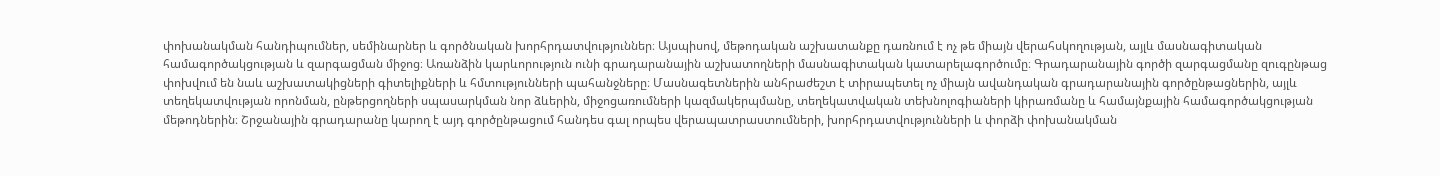փոխանակման հանդիպումներ, սեմինարներ և գործնական խորհրդատվություններ։ Այսպիսով, մեթոդական աշխատանքը դառնում է ոչ թե միայն վերահսկողության, այլև մասնագիտական համագործակցության և զարգացման միջոց։ Առանձին կարևորություն ունի գրադարանային աշխատողների մասնագիտական կատարելագործումը։ Գրադարանային գործի զարգացմանը զուգընթաց փոխվում են նաև աշխատակիցների գիտելիքների և հմտությունների պահանջները։ Մասնագետներին անհրաժեշտ է տիրապետել ոչ միայն ավանդական գրադարանային գործընթացներին, այլև տեղեկատվության որոնման, ընթերցողների սպասարկման նոր ձևերին, միջոցառումների կազմակերպմանը, տեղեկատվական տեխնոլոգիաների կիրառմանը և համայնքային համագործակցության մեթոդներին։ Շրջանային գրադարանը կարող է այդ գործընթացում հանդես գալ որպես վերապատրաստումների, խորհրդատվությունների և փորձի փոխանակման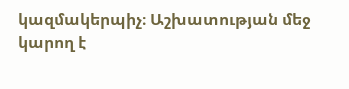կազմակերպիչ։ Աշխատության մեջ կարող է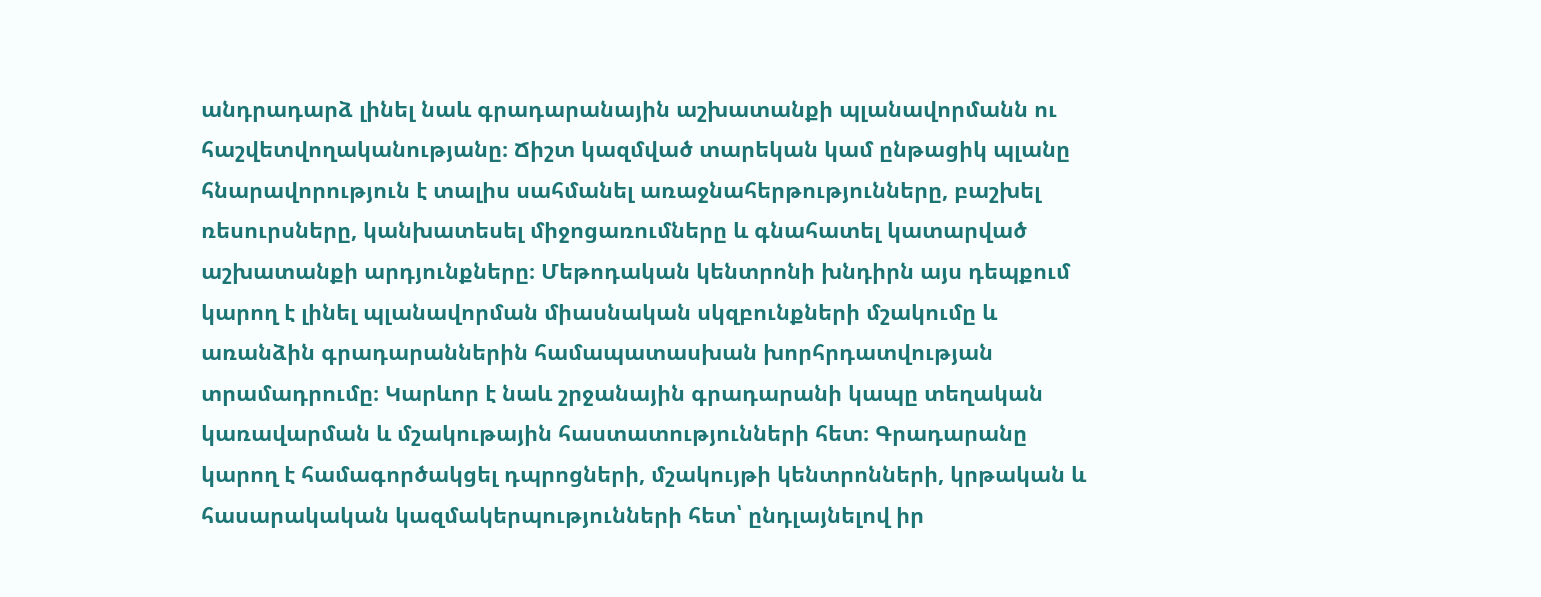անդրադարձ լինել նաև գրադարանային աշխատանքի պլանավորմանն ու հաշվետվողականությանը։ Ճիշտ կազմված տարեկան կամ ընթացիկ պլանը հնարավորություն է տալիս սահմանել առաջնահերթությունները, բաշխել ռեսուրսները, կանխատեսել միջոցառումները և գնահատել կատարված աշխատանքի արդյունքները։ Մեթոդական կենտրոնի խնդիրն այս դեպքում կարող է լինել պլանավորման միասնական սկզբունքների մշակումը և առանձին գրադարաններին համապատասխան խորհրդատվության տրամադրումը։ Կարևոր է նաև շրջանային գրադարանի կապը տեղական կառավարման և մշակութային հաստատությունների հետ։ Գրադարանը կարող է համագործակցել դպրոցների, մշակույթի կենտրոնների, կրթական և հասարակական կազմակերպությունների հետ՝ ընդլայնելով իր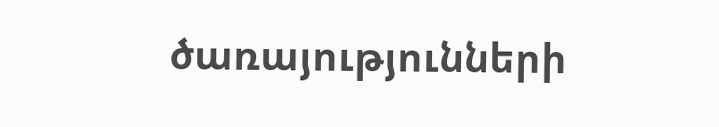ծառայությունների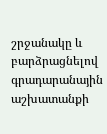շրջանակը և բարձրացնելով գրադարանային աշխատանքի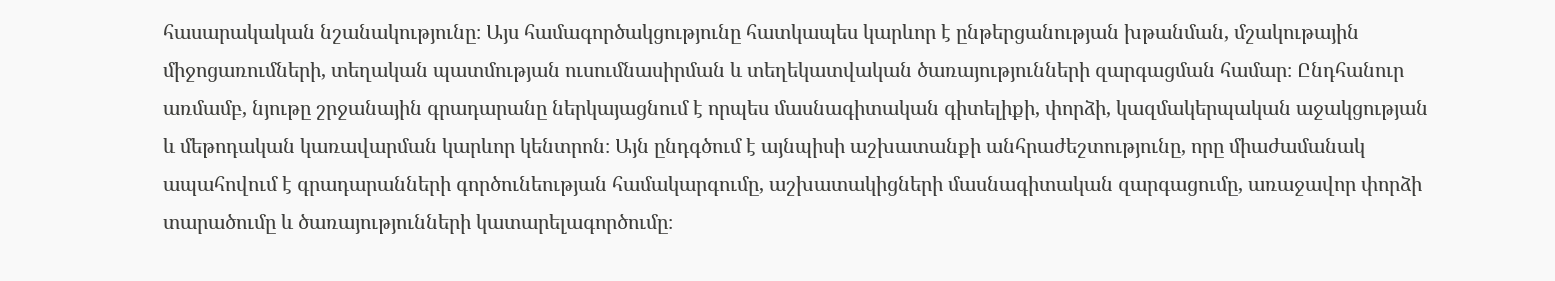հասարակական նշանակությունը։ Այս համագործակցությունը հատկապես կարևոր է ընթերցանության խթանման, մշակութային միջոցառումների, տեղական պատմության ուսումնասիրման և տեղեկատվական ծառայությունների զարգացման համար։ Ընդհանուր առմամբ, նյութը շրջանային գրադարանը ներկայացնում է որպես մասնագիտական գիտելիքի, փորձի, կազմակերպական աջակցության և մեթոդական կառավարման կարևոր կենտրոն։ Այն ընդգծում է այնպիսի աշխատանքի անհրաժեշտությունը, որը միաժամանակ ապահովում է գրադարանների գործունեության համակարգումը, աշխատակիցների մասնագիտական զարգացումը, առաջավոր փորձի տարածումը և ծառայությունների կատարելագործումը։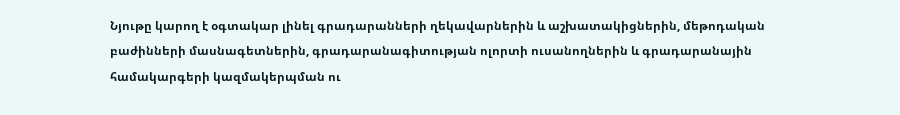Նյութը կարող է օգտակար լինել գրադարանների ղեկավարներին և աշխատակիցներին, մեթոդական բաժինների մասնագետներին, գրադարանագիտության ոլորտի ուսանողներին և գրադարանային համակարգերի կազմակերպման ու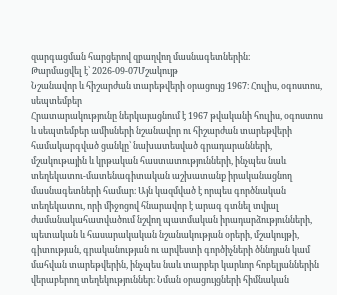զարգացման հարցերով զբաղվող մասնագետներին։
Թարմացվել է՝ 2026-09-07Մշակույթ
Նշանավոր և հիշարժան տարեթվերի օրացույց 1967։ Հուլիս, օգոստոս, սեպտեմբեր
Հրատարակությունը ներկայացնում է 1967 թվականի հուլիս, օգոստոս և սեպտեմբեր ամիսների նշանավոր ու հիշարժան տարեթվերի համակարգված ցանկը՝ նախատեսված գրադարանների, մշակութային և կրթական հաստատությունների, ինչպես նաև տեղեկատու-մատենագիտական աշխատանք իրականացնող մասնագետների համար։ Այն կազմված է որպես գործնական տեղեկատու, որի միջոցով հնարավոր է արագ գտնել տվյալ ժամանակահատվածում նշվող պատմական իրադարձությունների, պետական և հասարակական նշանակության օրերի, մշակույթի, գիտության, գրականության ու արվեստի գործիչների ծննդյան կամ մահվան տարեթվերին, ինչպես նաև տարբեր կարևոր հոբելյաններին վերաբերող տեղեկություններ։ Նման օրացույցների հիմնական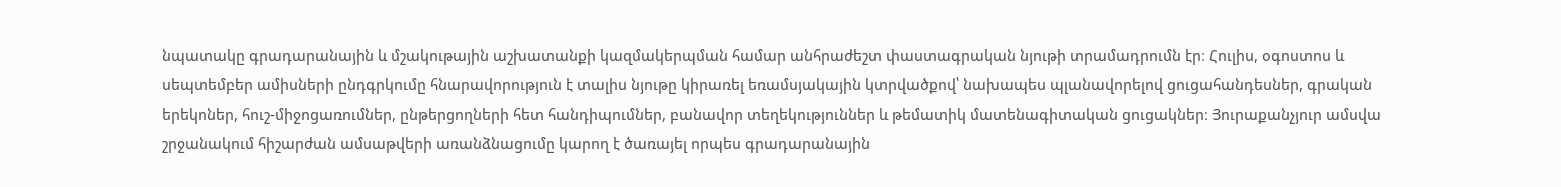նպատակը գրադարանային և մշակութային աշխատանքի կազմակերպման համար անհրաժեշտ փաստագրական նյութի տրամադրումն էր։ Հուլիս, օգոստոս և սեպտեմբեր ամիսների ընդգրկումը հնարավորություն է տալիս նյութը կիրառել եռամսյակային կտրվածքով՝ նախապես պլանավորելով ցուցահանդեսներ, գրական երեկոներ, հուշ-միջոցառումներ, ընթերցողների հետ հանդիպումներ, բանավոր տեղեկություններ և թեմատիկ մատենագիտական ցուցակներ։ Յուրաքանչյուր ամսվա շրջանակում հիշարժան ամսաթվերի առանձնացումը կարող է ծառայել որպես գրադարանային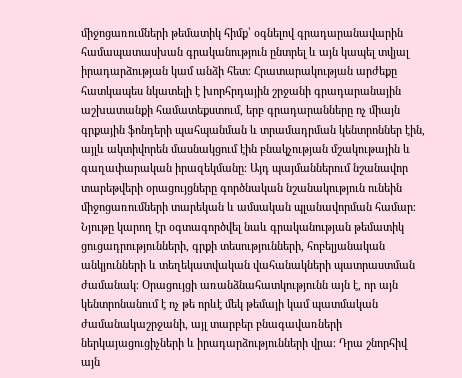միջոցառումների թեմատիկ հիմք՝ օգնելով գրադարանավարին համապատասխան գրականություն ընտրել և այն կապել տվյալ իրադարձության կամ անձի հետ։ Հրատարակության արժեքը հատկապես նկատելի է խորհրդային շրջանի գրադարանային աշխատանքի համատեքստում, երբ գրադարանները ոչ միայն գրքային ֆոնդերի պահպանման և տրամադրման կենտրոններ էին, այլև ակտիվորեն մասնակցում էին բնակչության մշակութային և գաղափարական իրազեկմանը։ Այդ պայմաններում նշանավոր տարեթվերի օրացույցները գործնական նշանակություն ունեին միջոցառումների տարեկան և ամսական պլանավորման համար։ Նյութը կարող էր օգտագործվել նաև գրականության թեմատիկ ցուցադրությունների, գրքի տեսությունների, հոբելյանական անկյունների և տեղեկատվական վահանակների պատրաստման ժամանակ։ Օրացույցի առանձնահատկությունն այն է, որ այն կենտրոնանում է ոչ թե որևէ մեկ թեմայի կամ պատմական ժամանակաշրջանի, այլ տարբեր բնագավառների ներկայացուցիչների և իրադարձությունների վրա։ Դրա շնորհիվ այն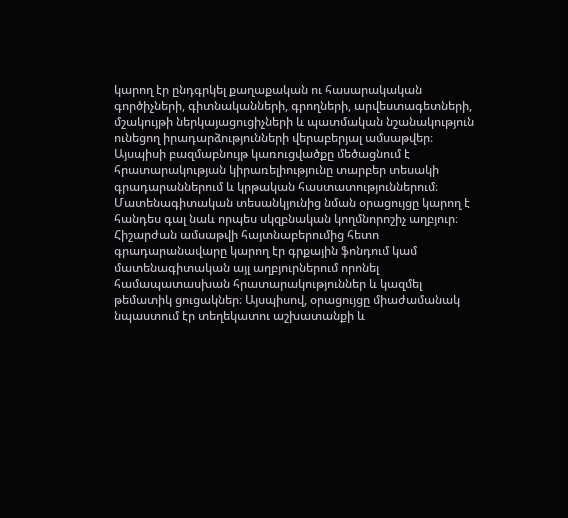կարող էր ընդգրկել քաղաքական ու հասարակական գործիչների, գիտնականների, գրողների, արվեստագետների, մշակույթի ներկայացուցիչների և պատմական նշանակություն ունեցող իրադարձությունների վերաբերյալ ամսաթվեր։ Այսպիսի բազմաբնույթ կառուցվածքը մեծացնում է հրատարակության կիրառելիությունը տարբեր տեսակի գրադարաններում և կրթական հաստատություններում։ Մատենագիտական տեսանկյունից նման օրացույցը կարող է հանդես գալ նաև որպես սկզբնական կողմնորոշիչ աղբյուր։ Հիշարժան ամսաթվի հայտնաբերումից հետո գրադարանավարը կարող էր գրքային ֆոնդում կամ մատենագիտական այլ աղբյուրներում որոնել համապատասխան հրատարակություններ և կազմել թեմատիկ ցուցակներ։ Այսպիսով, օրացույցը միաժամանակ նպաստում էր տեղեկատու աշխատանքի և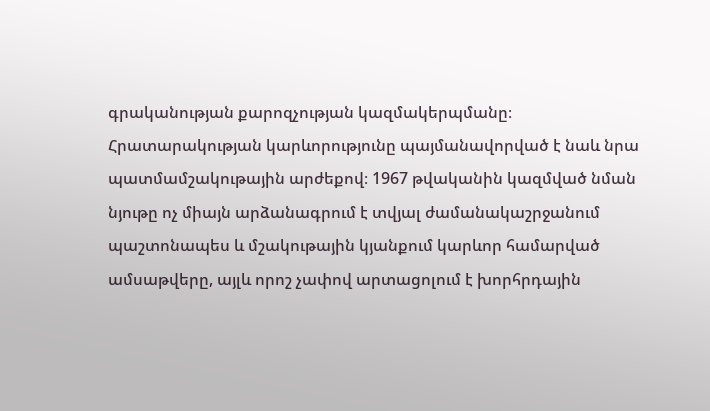գրականության քարոզչության կազմակերպմանը։ Հրատարակության կարևորությունը պայմանավորված է նաև նրա պատմամշակութային արժեքով։ 1967 թվականին կազմված նման նյութը ոչ միայն արձանագրում է տվյալ ժամանակաշրջանում պաշտոնապես և մշակութային կյանքում կարևոր համարված ամսաթվերը, այլև որոշ չափով արտացոլում է խորհրդային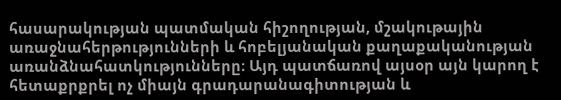հասարակության պատմական հիշողության, մշակութային առաջնահերթությունների և հոբելյանական քաղաքականության առանձնահատկությունները։ Այդ պատճառով այսօր այն կարող է հետաքրքրել ոչ միայն գրադարանագիտության և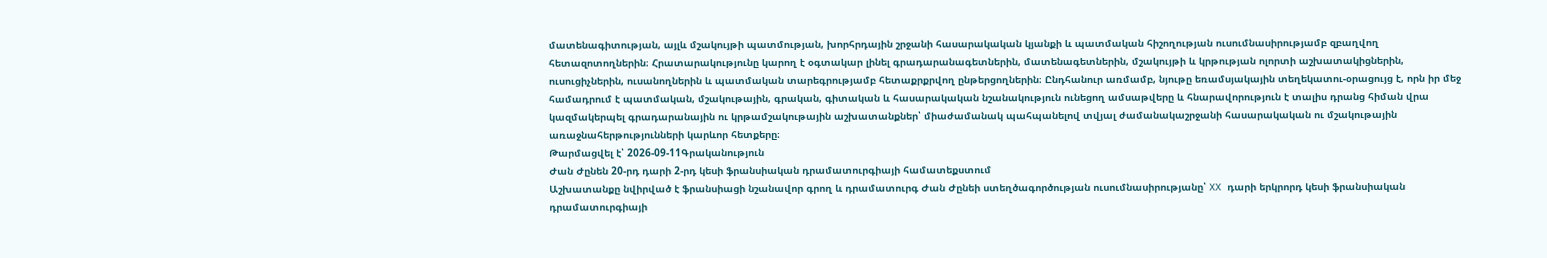մատենագիտության, այլև մշակույթի պատմության, խորհրդային շրջանի հասարակական կյանքի և պատմական հիշողության ուսումնասիրությամբ զբաղվող հետազոտողներին։ Հրատարակությունը կարող է օգտակար լինել գրադարանագետներին, մատենագետներին, մշակույթի և կրթության ոլորտի աշխատակիցներին, ուսուցիչներին, ուսանողներին և պատմական տարեգրությամբ հետաքրքրվող ընթերցողներին։ Ընդհանուր առմամբ, նյութը եռամսյակային տեղեկատու-օրացույց է, որն իր մեջ համադրում է պատմական, մշակութային, գրական, գիտական և հասարակական նշանակություն ունեցող ամսաթվերը և հնարավորություն է տալիս դրանց հիման վրա կազմակերպել գրադարանային ու կրթամշակութային աշխատանքներ՝ միաժամանակ պահպանելով տվյալ ժամանակաշրջանի հասարակական ու մշակութային առաջնահերթությունների կարևոր հետքերը։
Թարմացվել է՝ 2026-09-11Գրականություն
Ժան Ժընեն 20-րդ դարի 2-րդ կեսի ֆրանսիական դրամատուրգիայի համատեքստում
Աշխատանքը նվիրված է ֆրանսիացի նշանավոր գրող և դրամատուրգ Ժան Ժընեի ստեղծագործության ուսումնասիրությանը՝ XX դարի երկրորդ կեսի ֆրանսիական դրամատուրգիայի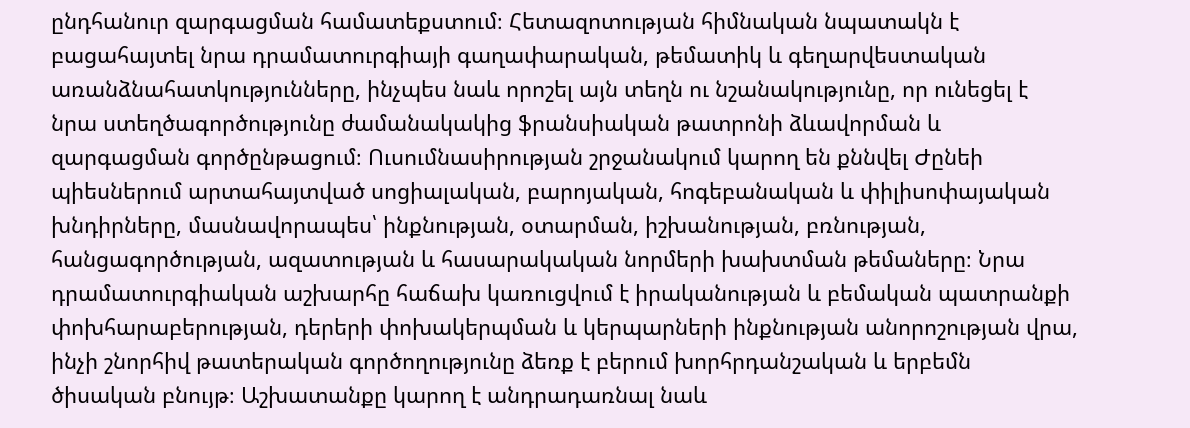ընդհանուր զարգացման համատեքստում։ Հետազոտության հիմնական նպատակն է բացահայտել նրա դրամատուրգիայի գաղափարական, թեմատիկ և գեղարվեստական առանձնահատկությունները, ինչպես նաև որոշել այն տեղն ու նշանակությունը, որ ունեցել է նրա ստեղծագործությունը ժամանակակից ֆրանսիական թատրոնի ձևավորման և զարգացման գործընթացում։ Ուսումնասիրության շրջանակում կարող են քննվել Ժընեի պիեսներում արտահայտված սոցիալական, բարոյական, հոգեբանական և փիլիսոփայական խնդիրները, մասնավորապես՝ ինքնության, օտարման, իշխանության, բռնության, հանցագործության, ազատության և հասարակական նորմերի խախտման թեմաները։ Նրա դրամատուրգիական աշխարհը հաճախ կառուցվում է իրականության և բեմական պատրանքի փոխհարաբերության, դերերի փոխակերպման և կերպարների ինքնության անորոշության վրա, ինչի շնորհիվ թատերական գործողությունը ձեռք է բերում խորհրդանշական և երբեմն ծիսական բնույթ։ Աշխատանքը կարող է անդրադառնալ նաև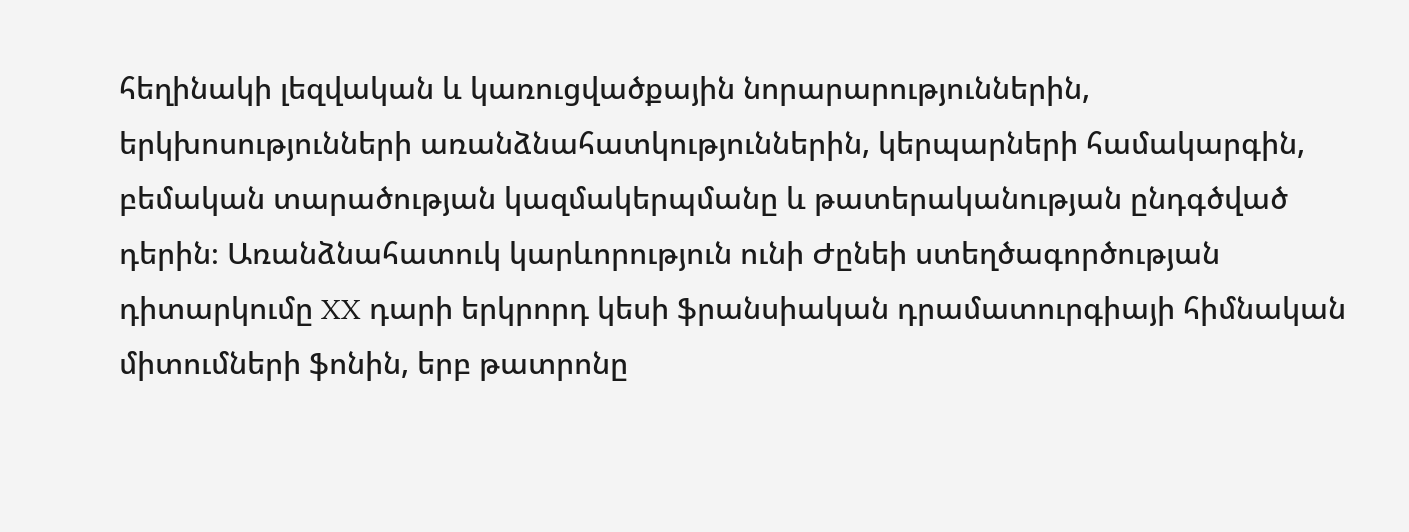հեղինակի լեզվական և կառուցվածքային նորարարություններին, երկխոսությունների առանձնահատկություններին, կերպարների համակարգին, բեմական տարածության կազմակերպմանը և թատերականության ընդգծված դերին։ Առանձնահատուկ կարևորություն ունի Ժընեի ստեղծագործության դիտարկումը XX դարի երկրորդ կեսի ֆրանսիական դրամատուրգիայի հիմնական միտումների ֆոնին, երբ թատրոնը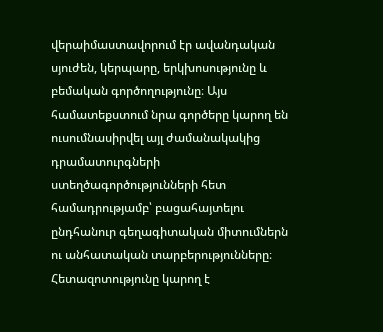վերաիմաստավորում էր ավանդական սյուժեն, կերպարը, երկխոսությունը և բեմական գործողությունը։ Այս համատեքստում նրա գործերը կարող են ուսումնասիրվել այլ ժամանակակից դրամատուրգների ստեղծագործությունների հետ համադրությամբ՝ բացահայտելու ընդհանուր գեղագիտական միտումներն ու անհատական տարբերությունները։ Հետազոտությունը կարող է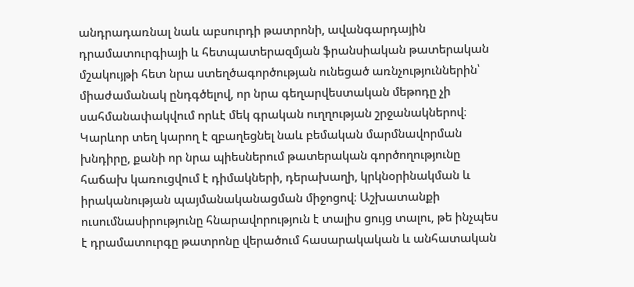անդրադառնալ նաև աբսուրդի թատրոնի, ավանգարդային դրամատուրգիայի և հետպատերազմյան ֆրանսիական թատերական մշակույթի հետ նրա ստեղծագործության ունեցած առնչություններին՝ միաժամանակ ընդգծելով, որ նրա գեղարվեստական մեթոդը չի սահմանափակվում որևէ մեկ գրական ուղղության շրջանակներով։ Կարևոր տեղ կարող է զբաղեցնել նաև բեմական մարմնավորման խնդիրը, քանի որ նրա պիեսներում թատերական գործողությունը հաճախ կառուցվում է դիմակների, դերախաղի, կրկնօրինակման և իրականության պայմանականացման միջոցով։ Աշխատանքի ուսումնասիրությունը հնարավորություն է տալիս ցույց տալու, թե ինչպես է դրամատուրգը թատրոնը վերածում հասարակական և անհատական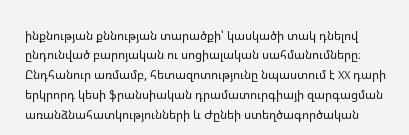ինքնության քննության տարածքի՝ կասկածի տակ դնելով ընդունված բարոյական ու սոցիալական սահմանումները։ Ընդհանուր առմամբ, հետազոտությունը նպաստում է XX դարի երկրորդ կեսի ֆրանսիական դրամատուրգիայի զարգացման առանձնահատկությունների և Ժընեի ստեղծագործական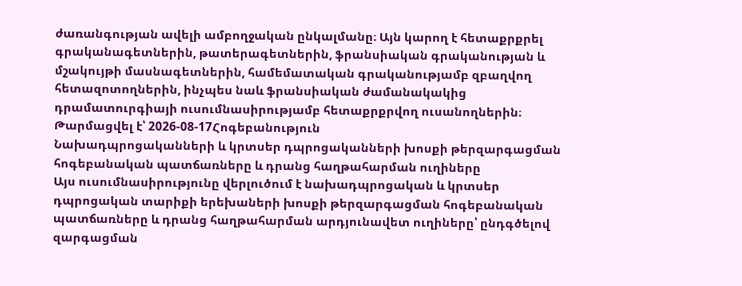ժառանգության ավելի ամբողջական ընկալմանը։ Այն կարող է հետաքրքրել գրականագետներին, թատերագետներին, ֆրանսիական գրականության և մշակույթի մասնագետներին, համեմատական գրականությամբ զբաղվող հետազոտողներին, ինչպես նաև ֆրանսիական ժամանակակից դրամատուրգիայի ուսումնասիրությամբ հետաքրքրվող ուսանողներին։
Թարմացվել է՝ 2026-08-17Հոգեբանություն
Նախադպրոցականների և կրտսեր դպրոցականների խոսքի թերզարգացման հոգեբանական պատճառները և դրանց հաղթահարման ուղիները
Այս ուսումնասիրությունը վերլուծում է նախադպրոցական և կրտսեր դպրոցական տարիքի երեխաների խոսքի թերզարգացման հոգեբանական պատճառները և դրանց հաղթահարման արդյունավետ ուղիները՝ ընդգծելով զարգացման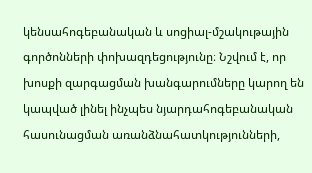կենսահոգեբանական և սոցիալ-մշակութային գործոնների փոխազդեցությունը։ Նշվում է, որ խոսքի զարգացման խանգարումները կարող են կապված լինել ինչպես նյարդահոգեբանական հասունացման առանձնահատկությունների,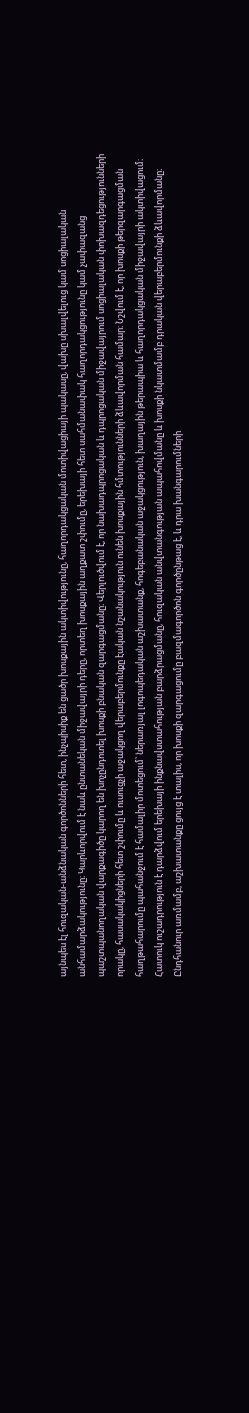այնպես էլ հուզական-անձնական գործոնների հետ, ինչպիսիք են ցածր խոսքային ակտիվությունը, հաղորդակցական մոտիվացիայի պակասը, վախը սխալվելուց կամ սոցիալական անհամարձակությունը։ Կարևորվում է նաև ընտանեկան միջավայրի դերը, որտեղ խոսքային աղքատ շփումը, երեխայի հետ սահմանափակ հաղորդակցությունը կամ չափազանց պաշտպանողական վարքագիծը կարող են խոչընդոտել խոսքի բնական զարգացմանը։ Վերլուծվում է, որ նախադպրոցական և դպրոցական միջավայրում սոցիալական փոխազդեցությունների որակը, հասակակիցների հետ շփումը և ուսուցչի աջակցող վերաբերմունքը էական նշանակություն ունեն խոսքային հմտությունների ձևավորման համար։ Նշվում է, որ խոսքի թերզարգացման հաղթահարումը պահանջում է համալիր մոտեցում՝ ներառյալ լոգոպեդական աշխատանք, հոգեբանական աջակցություն, խաղային թերապիա և հաղորդակցական միջավայրի ակտիվացում։ Հատուկ ուշադրություն է դարձվում երեխայի ինքնավստահության բարձրացմանը, հուզական անվտանգության ապահովմանը և խոսքի նկատմամբ դրական վերաբերմունքի ձևավորմանը։ Ընդհանուր առմամբ, աշխատանքը ցույց է տալիս, որ խոսքի զարգացումը բազմագործոն գործընթաց է, և դրա խանգարումների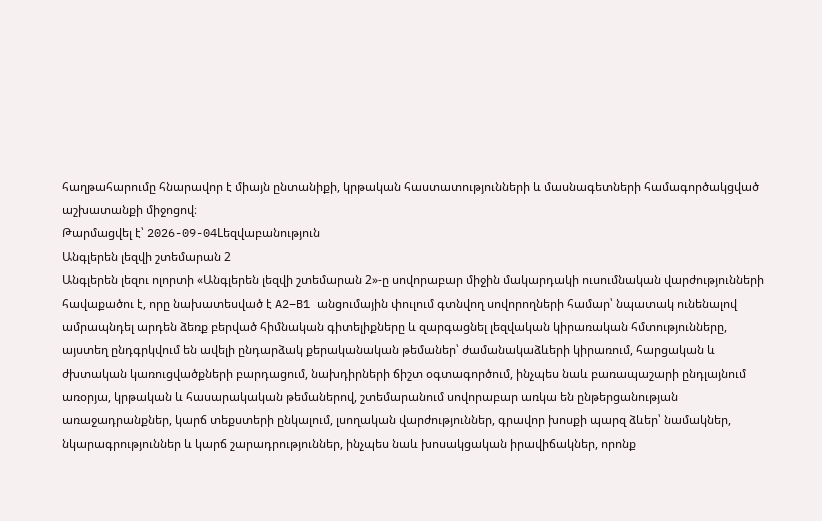հաղթահարումը հնարավոր է միայն ընտանիքի, կրթական հաստատությունների և մասնագետների համագործակցված աշխատանքի միջոցով։
Թարմացվել է՝ 2026-09-04Lեզվաբանություն
Անգլերեն լեզվի շտեմարան 2
Անգլերեն լեզու ոլորտի «Անգլերեն լեզվի շտեմարան 2»-ը սովորաբար միջին մակարդակի ուսումնական վարժությունների հավաքածու է, որը նախատեսված է A2–B1 անցումային փուլում գտնվող սովորողների համար՝ նպատակ ունենալով ամրապնդել արդեն ձեռք բերված հիմնական գիտելիքները և զարգացնել լեզվական կիրառական հմտությունները, այստեղ ընդգրկվում են ավելի ընդարձակ քերականական թեմաներ՝ ժամանակաձևերի կիրառում, հարցական և ժխտական կառուցվածքների բարդացում, նախդիրների ճիշտ օգտագործում, ինչպես նաև բառապաշարի ընդլայնում առօրյա, կրթական և հասարակական թեմաներով, շտեմարանում սովորաբար առկա են ընթերցանության առաջադրանքներ, կարճ տեքստերի ընկալում, լսողական վարժություններ, գրավոր խոսքի պարզ ձևեր՝ նամակներ, նկարագրություններ և կարճ շարադրություններ, ինչպես նաև խոսակցական իրավիճակներ, որոնք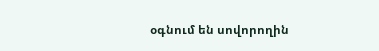օգնում են սովորողին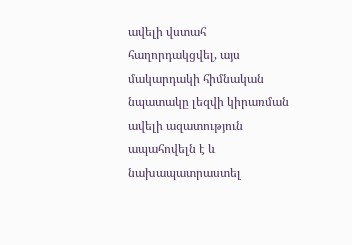ավելի վստահ հաղորդակցվել, այս մակարդակի հիմնական նպատակը լեզվի կիրառման ավելի ազատություն ապահովելն է և նախապատրաստել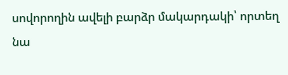սովորողին ավելի բարձր մակարդակի՝ որտեղ նա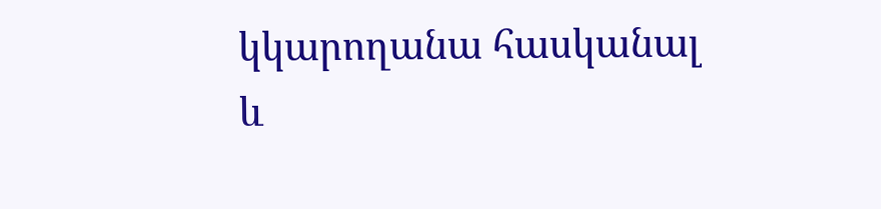կկարողանա հասկանալ և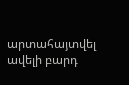արտահայտվել ավելի բարդ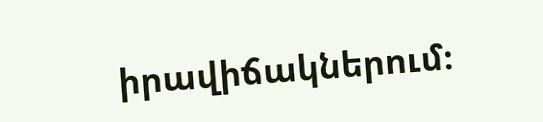իրավիճակներում։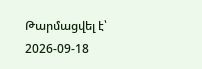Թարմացվել է՝ 2026-09-18